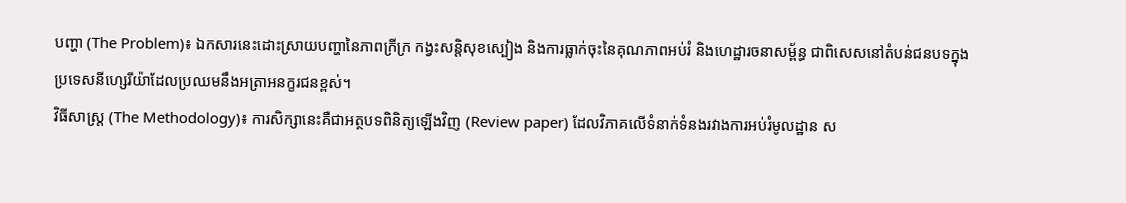បញ្ហា (The Problem)៖ ឯកសារនេះដោះស្រាយបញ្ហានៃភាពក្រីក្រ កង្វះសន្តិសុខស្បៀង និងការធ្លាក់ចុះនៃគុណភាពអប់រំ និងហេដ្ឋារចនាសម្ព័ន្ធ ជាពិសេសនៅតំបន់ជនបទក្នុងប្រទេសនីហ្សេរីយ៉ាដែលប្រឈមនឹងអត្រាអនក្ខរជនខ្ពស់។
វិធីសាស្ត្រ (The Methodology)៖ ការសិក្សានេះគឺជាអត្ថបទពិនិត្យឡើងវិញ (Review paper) ដែលវិភាគលើទំនាក់ទំនងរវាងការអប់រំមូលដ្ឋាន ស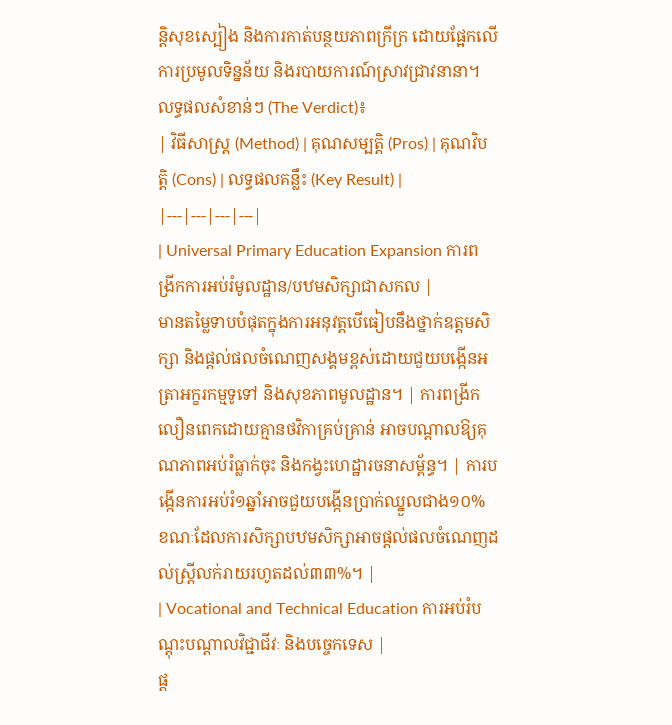ន្តិសុខស្បៀង និងការកាត់បន្ថយភាពក្រីក្រ ដោយផ្អែកលើការប្រមូលទិន្នន័យ និងរបាយការណ៍ស្រាវជ្រាវនានា។
លទ្ធផលសំខាន់ៗ (The Verdict)៖
| វិធីសាស្ត្រ (Method) | គុណសម្បត្តិ (Pros) | គុណវិបត្តិ (Cons) | លទ្ធផលគន្លឹះ (Key Result) |
|---|---|---|---|
| Universal Primary Education Expansion ការពង្រីកការអប់រំមូលដ្ឋាន/បឋមសិក្សាជាសកល |
មានតម្លៃទាបបំផុតក្នុងការអនុវត្តបើធៀបនឹងថ្នាក់ឧត្តមសិក្សា និងផ្តល់ផលចំណេញសង្គមខ្ពស់ដោយជួយបង្កើនអត្រាអក្ខរកម្មទូទៅ និងសុខភាពមូលដ្ឋាន។ | ការពង្រីកលឿនពេកដោយគ្មានថវិកាគ្រប់គ្រាន់ អាចបណ្តាលឱ្យគុណភាពអប់រំធ្លាក់ចុះ និងកង្វះហេដ្ឋារចនាសម្ព័ន្ធ។ | ការបង្កើនការអប់រំ១ឆ្នាំអាចជួយបង្កើនប្រាក់ឈ្នួលជាង១០% ខណៈដែលការសិក្សាបឋមសិក្សាអាចផ្តល់ផលចំណេញដល់ស្ត្រីលក់រាយរហូតដល់៣៣%។ |
| Vocational and Technical Education ការអប់រំបណ្តុះបណ្តាលវិជ្ជាជីវៈ និងបច្ចេកទេស |
ផ្ត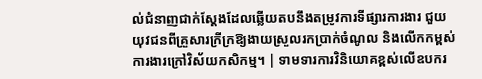ល់ជំនាញជាក់ស្តែងដែលឆ្លើយតបនឹងតម្រូវការទីផ្សារការងារ ជួយយុវជនពីគ្រួសារក្រីក្រឱ្យងាយស្រួលរកប្រាក់ចំណូល និងលើកកម្ពស់ការងារក្រៅវិស័យកសិកម្ម។ | ទាមទារការវិនិយោគខ្ពស់លើឧបករ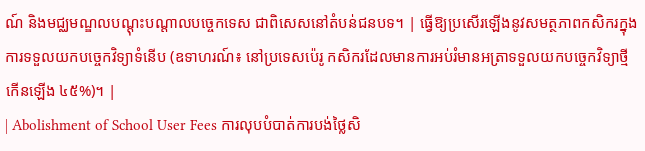ណ៍ និងមជ្ឈមណ្ឌលបណ្តុះបណ្តាលបច្ចេកទេស ជាពិសេសនៅតំបន់ជនបទ។ | ធ្វើឱ្យប្រសើរឡើងនូវសមត្ថភាពកសិករក្នុងការទទួលយកបច្ចេកវិទ្យាទំនើប (ឧទាហរណ៍៖ នៅប្រទេសប៉េរូ កសិករដែលមានការអប់រំមានអត្រាទទួលយកបច្ចេកវិទ្យាថ្មីកើនឡើង ៤៥%)។ |
| Abolishment of School User Fees ការលុបបំបាត់ការបង់ថ្លៃសិ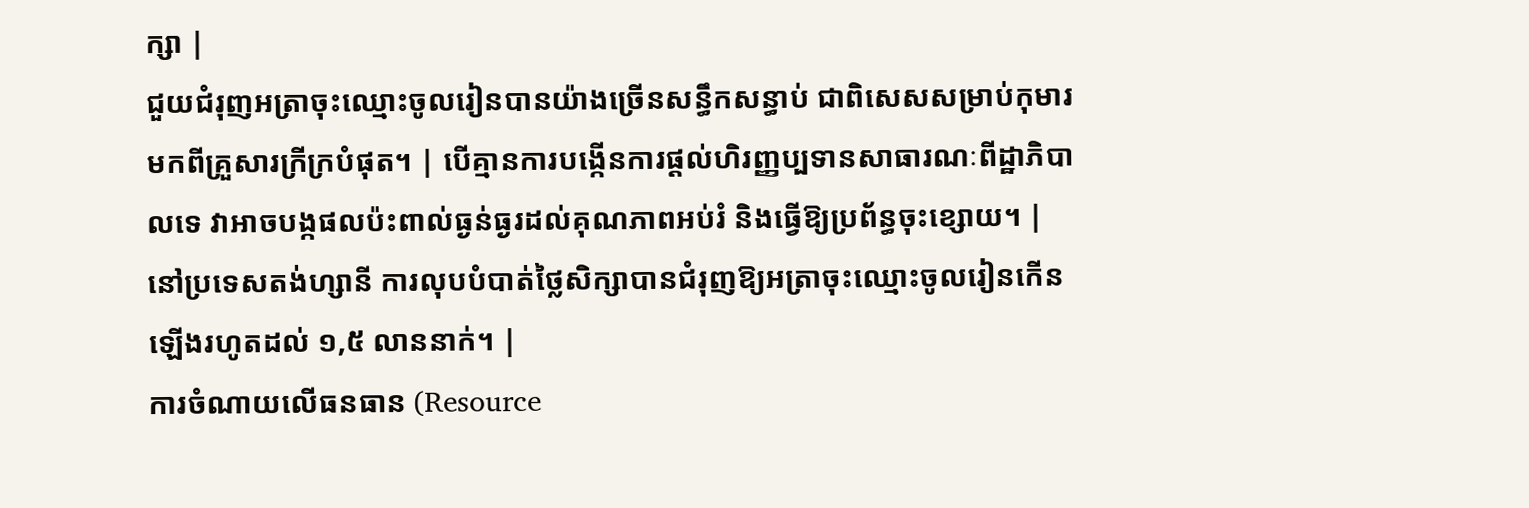ក្សា |
ជួយជំរុញអត្រាចុះឈ្មោះចូលរៀនបានយ៉ាងច្រើនសន្ធឹកសន្ធាប់ ជាពិសេសសម្រាប់កុមារមកពីគ្រួសារក្រីក្របំផុត។ | បើគ្មានការបង្កើនការផ្តល់ហិរញ្ញប្បទានសាធារណៈពីដ្ឋាភិបាលទេ វាអាចបង្កផលប៉ះពាល់ធ្ងន់ធ្ងរដល់គុណភាពអប់រំ និងធ្វើឱ្យប្រព័ន្ធចុះខ្សោយ។ | នៅប្រទេសតង់ហ្សានី ការលុបបំបាត់ថ្លៃសិក្សាបានជំរុញឱ្យអត្រាចុះឈ្មោះចូលរៀនកើនឡើងរហូតដល់ ១,៥ លាននាក់។ |
ការចំណាយលើធនធាន (Resource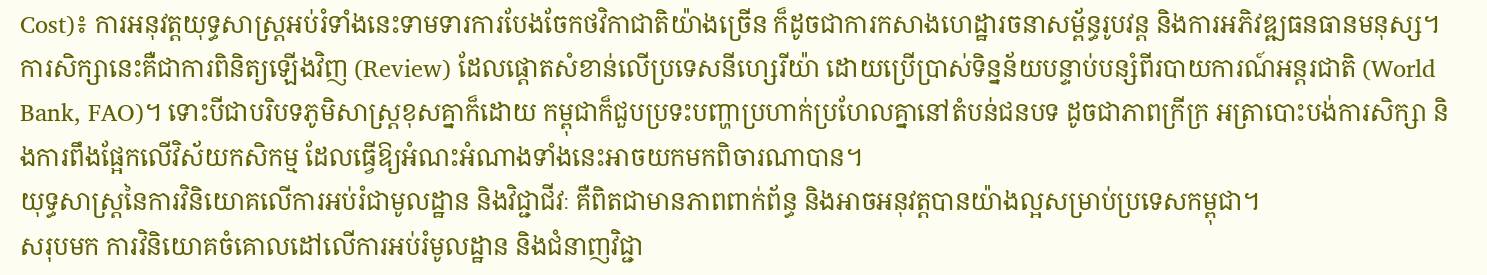Cost)៖ ការអនុវត្តយុទ្ធសាស្ត្រអប់រំទាំងនេះទាមទារការបែងចែកថវិកាជាតិយ៉ាងច្រើន ក៏ដូចជាការកសាងហេដ្ឋារចនាសម្ព័ន្ធរូបវន្ត និងការអភិវឌ្ឍធនធានមនុស្ស។
ការសិក្សានេះគឺជាការពិនិត្យឡើងវិញ (Review) ដែលផ្តោតសំខាន់លើប្រទេសនីហ្សេរីយ៉ា ដោយប្រើប្រាស់ទិន្នន័យបន្ទាប់បន្សំពីរបាយការណ៍អន្តរជាតិ (World Bank, FAO)។ ទោះបីជាបរិបទភូមិសាស្ត្រខុសគ្នាក៏ដោយ កម្ពុជាក៏ជួបប្រទះបញ្ហាប្រហាក់ប្រហែលគ្នានៅតំបន់ជនបទ ដូចជាភាពក្រីក្រ អត្រាបោះបង់ការសិក្សា និងការពឹងផ្អែកលើវិស័យកសិកម្ម ដែលធ្វើឱ្យអំណះអំណាងទាំងនេះអាចយកមកពិចារណាបាន។
យុទ្ធសាស្ត្រនៃការវិនិយោគលើការអប់រំជាមូលដ្ឋាន និងវិជ្ជាជីវៈ គឺពិតជាមានភាពពាក់ព័ន្ធ និងអាចអនុវត្តបានយ៉ាងល្អសម្រាប់ប្រទេសកម្ពុជា។
សរុបមក ការវិនិយោគចំគោលដៅលើការអប់រំមូលដ្ឋាន និងជំនាញវិជ្ជា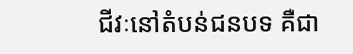ជីវៈនៅតំបន់ជនបទ គឺជា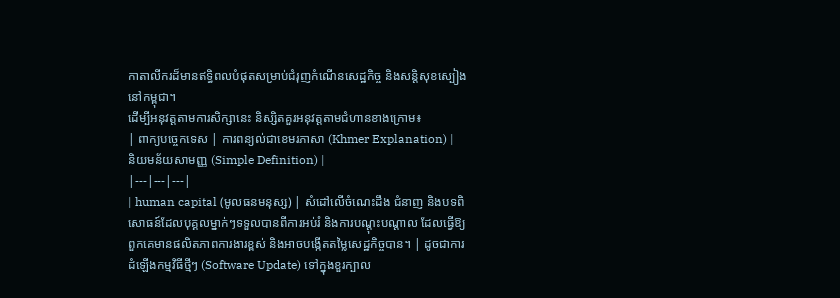កាតាលីករដ៏មានឥទ្ធិពលបំផុតសម្រាប់ជំរុញកំណើនសេដ្ឋកិច្ច និងសន្តិសុខស្បៀងនៅកម្ពុជា។
ដើម្បីអនុវត្តតាមការសិក្សានេះ និស្សិតគួរអនុវត្តតាមជំហានខាងក្រោម៖
| ពាក្យបច្ចេកទេស | ការពន្យល់ជាខេមរភាសា (Khmer Explanation) | និយមន័យសាមញ្ញ (Simple Definition) |
|---|---|---|
| human capital (មូលធនមនុស្ស) | សំដៅលើចំណេះដឹង ជំនាញ និងបទពិសោធន៍ដែលបុគ្គលម្នាក់ៗទទួលបានពីការអប់រំ និងការបណ្តុះបណ្តាល ដែលធ្វើឱ្យពួកគេមានផលិតភាពការងារខ្ពស់ និងអាចបង្កើតតម្លៃសេដ្ឋកិច្ចបាន។ | ដូចជាការដំឡើងកម្មវិធីថ្មីៗ (Software Update) ទៅក្នុងខួរក្បាល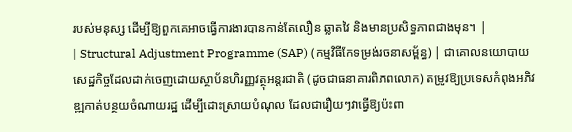របស់មនុស្ស ដើម្បីឱ្យពួកគេអាចធ្វើការងារបានកាន់តែលឿន ឆ្លាតវៃ និងមានប្រសិទ្ធភាពជាងមុន។ |
| Structural Adjustment Programme (SAP) (កម្មវិធីកែទម្រង់រចនាសម្ព័ន្ធ) | ជាគោលនយោបាយសេដ្ឋកិច្ចដែលដាក់ចេញដោយស្ថាប័នហិរញ្ញវត្ថុអន្តរជាតិ (ដូចជាធនាគារពិភពលោក) តម្រូវឱ្យប្រទេសកំពុងអភិវឌ្ឍកាត់បន្ថយចំណាយរដ្ឋ ដើម្បីដោះស្រាយបំណុល ដែលជារឿយៗវាធ្វើឱ្យប៉ះពា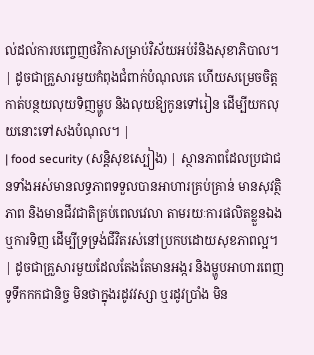ល់ដល់ការបញ្ចេញថវិកាសម្រាប់វិស័យអប់រំនិងសុខាភិបាល។ | ដូចជាគ្រួសារមួយកំពុងជំពាក់បំណុលគេ ហើយសម្រេចចិត្តកាត់បន្ថយលុយទិញម្ហូប និងលុយឱ្យកូនទៅរៀន ដើម្បីយកលុយនោះទៅសងបំណុល។ |
| food security (សន្តិសុខស្បៀង) | ស្ថានភាពដែលប្រជាជនទាំងអស់មានលទ្ធភាពទទួលបានអាហារគ្រប់គ្រាន់ មានសុវត្ថិភាព និងមានជីវជាតិគ្រប់ពេលវេលា តាមរយៈការផលិតខ្លួនឯង ឬការទិញ ដើម្បីទ្រទ្រង់ជីវិតរស់នៅប្រកបដោយសុខភាពល្អ។ | ដូចជាគ្រួសារមួយដែលតែងតែមានអង្ករ និងម្ហូបអាហារពេញទូទឹកកកជានិច្ច មិនថាក្នុងរដូវវស្សា ឬរដូវប្រាំង មិន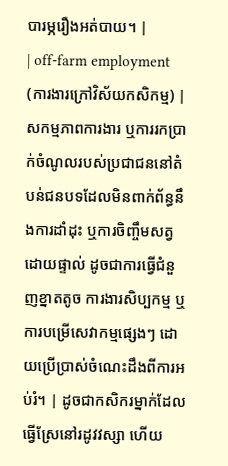បារម្ភរឿងអត់បាយ។ |
| off-farm employment (ការងារក្រៅវិស័យកសិកម្ម) | សកម្មភាពការងារ ឬការរកប្រាក់ចំណូលរបស់ប្រជាជននៅតំបន់ជនបទដែលមិនពាក់ព័ន្ធនឹងការដាំដុះ ឬការចិញ្ចឹមសត្វដោយផ្ទាល់ ដូចជាការធ្វើជំនួញខ្នាតតូច ការងារសិប្បកម្ម ឬការបម្រើសេវាកម្មផ្សេងៗ ដោយប្រើប្រាស់ចំណេះដឹងពីការអប់រំ។ | ដូចជាកសិករម្នាក់ដែលធ្វើស្រែនៅរដូវវស្សា ហើយ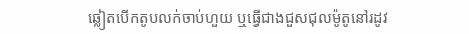ឆ្លៀតបើកតូបលក់ចាប់ហួយ ឬធ្វើជាងជួសជុលម៉ូតូនៅរដូវ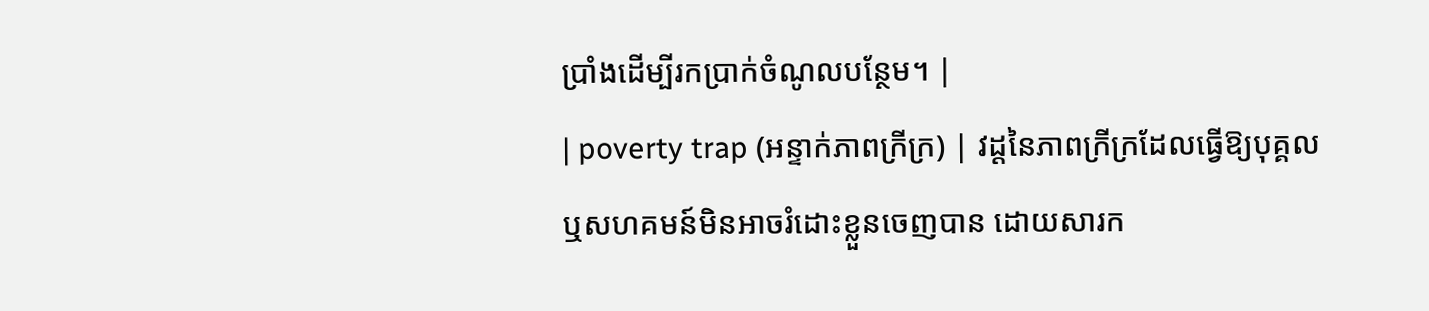ប្រាំងដើម្បីរកប្រាក់ចំណូលបន្ថែម។ |
| poverty trap (អន្ទាក់ភាពក្រីក្រ) | វដ្តនៃភាពក្រីក្រដែលធ្វើឱ្យបុគ្គល ឬសហគមន៍មិនអាចរំដោះខ្លួនចេញបាន ដោយសារក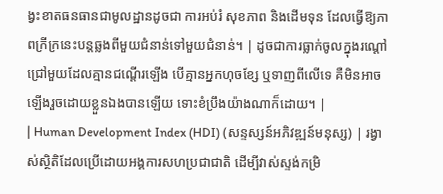ង្វះខាតធនធានជាមូលដ្ឋានដូចជា ការអប់រំ សុខភាព និងដើមទុន ដែលធ្វើឱ្យភាពក្រីក្រនេះបន្តឆ្លងពីមួយជំនាន់ទៅមួយជំនាន់។ | ដូចជាការធ្លាក់ចូលក្នុងរណ្តៅជ្រៅមួយដែលគ្មានជណ្តើរឡើង បើគ្មានអ្នកហុចខ្សែ ឬទាញពីលើទេ គឺមិនអាចឡើងរួចដោយខ្លួនឯងបានឡើយ ទោះខំប្រឹងយ៉ាងណាក៏ដោយ។ |
| Human Development Index (HDI) (សន្ទស្សន៍អភិវឌ្ឍន៍មនុស្ស) | រង្វាស់ស្ថិតិដែលប្រើដោយអង្គការសហប្រជាជាតិ ដើម្បីវាស់ស្ទង់កម្រិ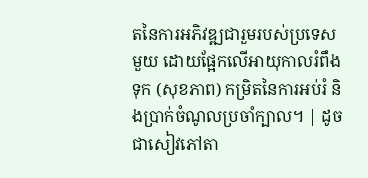តនៃការអភិវឌ្ឍជារួមរបស់ប្រទេសមួយ ដោយផ្អែកលើអាយុកាលរំពឹងទុក (សុខភាព) កម្រិតនៃការអប់រំ និងប្រាក់ចំណូលប្រចាំក្បាល។ | ដូចជាសៀវភៅតា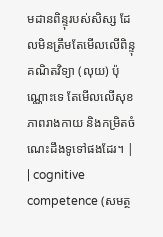មដានពិន្ទុរបស់សិស្ស ដែលមិនត្រឹមតែមើលលើពិន្ទុគណិតវិទ្យា (លុយ) ប៉ុណ្ណោះទេ តែមើលលើសុខភាពរាងកាយ និងកម្រិតចំណេះដឹងទូទៅផងដែរ។ |
| cognitive competence (សមត្ថ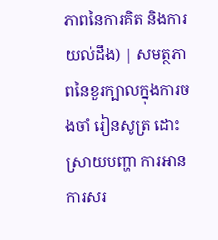ភាពនៃការគិត និងការយល់ដឹង) | សមត្ថភាពនៃខួរក្បាលក្នុងការចងចាំ រៀនសូត្រ ដោះស្រាយបញ្ហា ការអាន ការសរ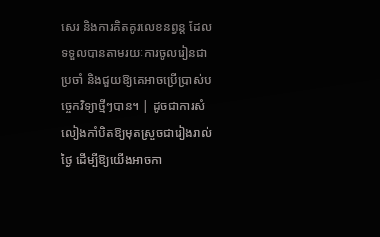សេរ និងការគិតគូរលេខនព្វន្ត ដែលទទួលបានតាមរយៈការចូលរៀនជាប្រចាំ និងជួយឱ្យគេអាចប្រើប្រាស់បច្ចេកវិទ្យាថ្មីៗបាន។ | ដូចជាការសំលៀងកាំបិតឱ្យមុតស្រួចជារៀងរាល់ថ្ងៃ ដើម្បីឱ្យយើងអាចកា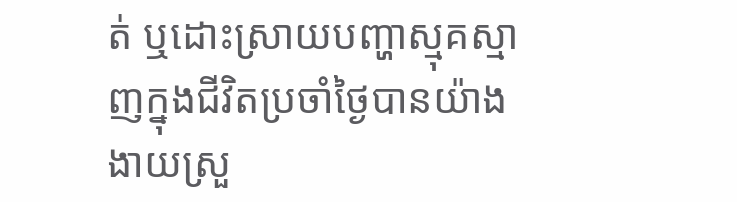ត់ ឬដោះស្រាយបញ្ហាស្មុគស្មាញក្នុងជីវិតប្រចាំថ្ងៃបានយ៉ាងងាយស្រួ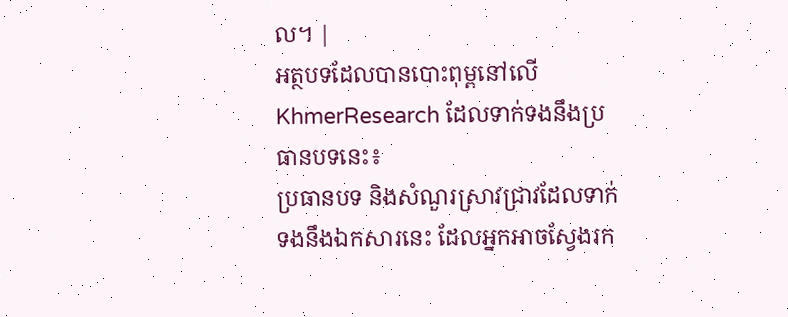ល។ |
អត្ថបទដែលបានបោះពុម្ពនៅលើ KhmerResearch ដែលទាក់ទងនឹងប្រធានបទនេះ៖
ប្រធានបទ និងសំណួរស្រាវជ្រាវដែលទាក់ទងនឹងឯកសារនេះ ដែលអ្នកអាចស្វែងរក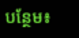បន្ថែម៖